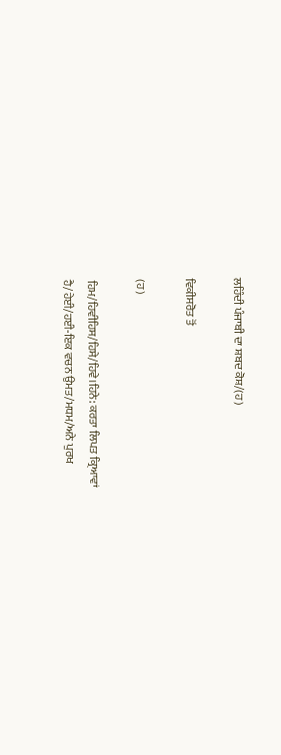ਲਹਿੰਦੀ ਪੰਜਾਬੀ ਦਾ ਸ਼ਬਦ ਕੋਸ਼/(ਹ)

ਵਿਕੀਸਰੋਤ ਤੋਂ

(ਹ)

ਹਿਮ/ਹਿਵੀਹਿਸ/ਹਿਸੇ/ਹਿਵੇ।ਹਿਨੇ: ਕਰਤਾ ਲਿਪਤ ਕ੍ਰਿਆਵਾਂ
ਹੈ/ਹੇਈ/ਹਈ-ਇਕ ਵਚਨ ਉਮਤ/ਮਧਮ/ਅਨੇ ਪੁਰਖ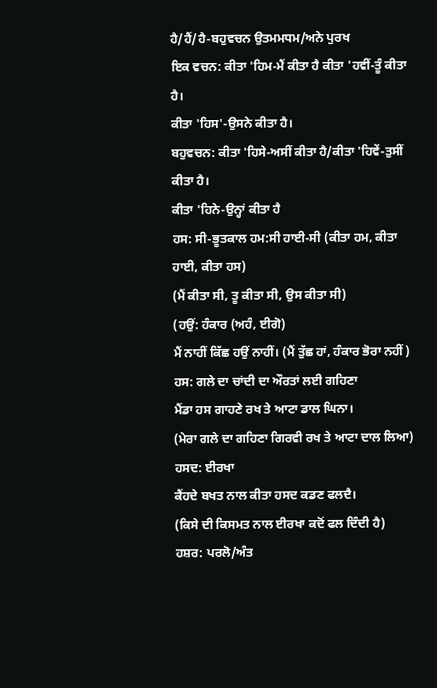ਹੈ/ਹੈਂ/ਹੈ-ਬਹੁਵਚਨ ਉਤਮਮਧਮ/ਅਨੇ ਪੁਰਖ
ਇਕ ਵਚਨ: ਕੀਤਾ 'ਹਿਮ-ਮੈਂ ਕੀਤਾ ਹੈ ਕੀਤਾ 'ਹਵੀਂ-ਤੂੰ ਕੀਤਾ ਹੈ।
ਕੀਤਾ 'ਹਿਸ'-ਉਸਨੇ ਕੀਤਾ ਹੈ।
ਬਹੁਵਚਨ: ਕੀਤਾ 'ਹਿਸੇ-ਅਸੀਂ ਕੀਤਾ ਹੈ/ਕੀਤਾ 'ਹਿਵੇਂ-ਤੁਸੀਂ ਕੀਤਾ ਹੈ।
ਕੀਤਾ 'ਹਿਨੇ-ਉਨ੍ਹਾਂ ਕੀਤਾ ਹੈ
ਹਸ: ਸੀ-ਭੂਤਕਾਲ ਹਮ:ਸੀ ਹਾਈ-ਸੀ (ਕੀਤਾ ਹਮ, ਕੀਤਾ ਹਾਈ, ਕੀਤਾ ਹਸ)
(ਮੈਂ ਕੀਤਾ ਸੀ, ਤੂ ਕੀਤਾ ਸੀ, ਉਸ ਕੀਤਾ ਸੀ)
(ਹਉਂ: ਹੰਕਾਰ (ਅਹੰ, ਈਗੋ)
ਮੈਂ ਨਾਹੀਂ ਕਿੱਛ ਹਉਂ ਨਾਹੀਂ। (ਮੈਂ ਤੁੱਛ ਹਾਂ, ਹੰਕਾਰ ਭੋਰਾ ਨਹੀਂ)
ਹਸ: ਗਲੇ ਦਾ ਚਾਂਦੀ ਦਾ ਔਰਤਾਂ ਲਈ ਗਹਿਣਾ
ਮੈਂਡਾ ਹਸ ਗਾਹਣੇ ਰਖ ਤੇ ਆਟਾ ਡਾਲ ਘਿਨਾ।
(ਮੇਰਾ ਗਲੇ ਦਾ ਗਹਿਣਾ ਗਿਰਵੀ ਰਖ ਤੇ ਆਟਾ ਦਾਲ ਲਿਆ)
ਹਸਦ: ਈਰਖਾ
ਕੈਂਹਦੇ ਬਖਤ ਨਾਲ ਕੀਤਾ ਹਸਦ ਕਡਣ ਫਲਦੈ।
(ਕਿਸੇ ਦੀ ਕਿਸਮਤ ਨਾਲ ਈਰਖਾ ਕਦੋਂ ਫਲ ਦਿੰਦੀ ਹੈ)
ਹਸ਼ਰ: ਪਰਲੋ/ਅੰਤ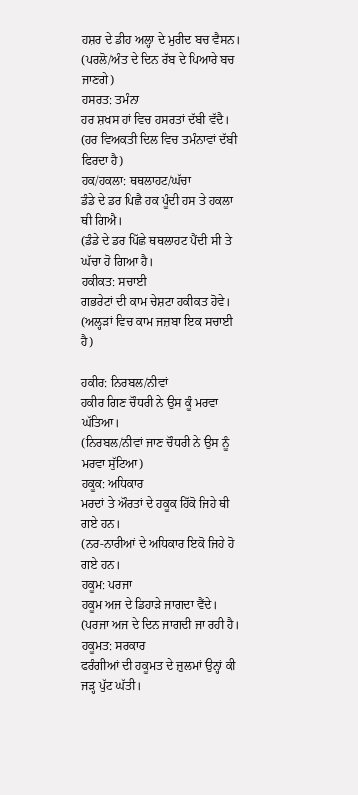ਹਸ਼ਰ ਦੇ ਡੀਹ ਅਲ੍ਹਾ ਦੇ ਮੁਰੀਦ ਬਚ ਵੈਸਨ।
(ਪਰਲੋ/ਅੰਤ ਦੇ ਦਿਨ ਰੱਬ ਦੇ ਪਿਆਰੇ ਬਚ ਜਾਣਗੇ)
ਹਸਰਤ: ਤਮੰਨਾ
ਹਰ ਸ਼ਖਸ ਹਾਂ ਵਿਚ ਹਸਰਤਾਂ ਦੱਬੀ ਵੱਦੈ।
(ਹਰ ਵਿਅਕਤੀ ਦਿਲ ਵਿਚ ਤਮੰਨਾਵਾਂ ਦੱਬੀ ਫਿਰਦਾ ਹੈ)
ਹਕ/ਹਕਲਾ: ਥਥਲਾਹਟ/ਘੱਚਾ
ਡੰਡੇ ਦੇ ਡਰ ਪਿਛੈ ਹਕ ਪੂੰਦੀ ਹਸ ਤੇ ਹਕਲਾ ਥੀ ਗਿਐ।
(ਡੰਡੇ ਦੇ ਡਰ ਪਿੱਛੇ ਥਥਲਾਹਟ ਪੈਂਦੀ ਸੀ ਤੇ ਘੱਚਾ ਹੋ ਗਿਆ ਹੈ।
ਹਕੀਕਤ: ਸਚਾਈ
ਗਭਰੇਟਾਂ ਦੀ ਕਾਮ ਚੇਸ਼ਟਾ ਹਕੀਕਤ ਹੋਵੇ।
(ਅਲ੍ਹੜਾਂ ਵਿਚ ਕਾਮ ਜਜ਼ਬਾ ਇਕ ਸਚਾਈ ਹੈ)

ਹਕੀਰ: ਨਿਰਬਲ/ਨੀਵਾਂ
ਹਕੀਰ ਗਿਣ ਚੌਧਰੀ ਨੇ ਉਸ ਕੂੰ ਮਰਵਾ ਘੱਤਿਆ।
(ਨਿਰਬਲ/ਨੀਵਾਂ ਜਾਣ ਚੌਧਰੀ ਨੇ ਉਸ ਨੂੰ ਮਰਵਾ ਸੁੱਟਿਆ)
ਹਕੂਕ: ਅਧਿਕਾਰ
ਮਰਦਾਂ ਤੇ ਔਰਤਾਂ ਦੇ ਹਕੂਕ ਹਿੱਕੋ ਜਿਹੇ ਥੀ ਗਏ ਹਨ।
(ਨਰ-ਨਾਰੀਆਂ ਦੇ ਅਧਿਕਾਰ ਇਕੋ ਜਿਹੇ ਹੋ ਗਏ ਹਨ।
ਹਕੂਮ: ਪਰਜਾ
ਹਕੂਮ ਅਜ ਦੇ ਡਿਹਾੜੇ ਜਾਗਦਾ ਵੈਂਦੇ।
(ਪਰਜਾ ਅਜ ਦੇ ਦਿਨ ਜਾਗਦੀ ਜਾ ਰਹੀ ਹੈ।
ਹਕੂਮਤ: ਸਰਕਾਰ
ਫਰੰਗੀਆਂ ਦੀ ਹਕੂਮਤ ਦੇ ਜ਼ੁਲਮਾਂ ਉਨ੍ਹਾਂ ਕੀ ਜੜ੍ਹ ਪੁੱਟ ਘੱਤੀ।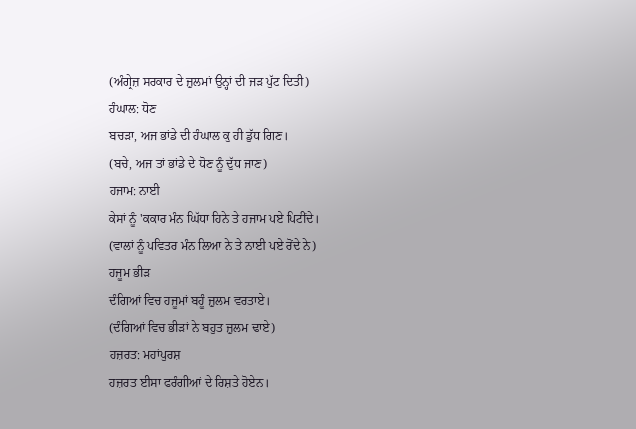(ਅੰਗ੍ਰੇਜ਼ ਸਰਕਾਰ ਦੇ ਜ਼ੁਲਮਾਂ ਉਨ੍ਹਾਂ ਦੀ ਜੜ ਪੁੱਟ ਦਿਤੀ)
ਹੰਘਾਲ: ਧੋਣ
ਬਚੜਾ, ਅਜ ਭਾਂਡੇ ਦੀ ਹੰਘਾਲ ਕੁ ਹੀ ਡੁੱਧ ਗਿਣ।
(ਬਚੇ, ਅਜ ਤਾਂ ਭਾਂਡੇ ਦੇ ਧੋਣ ਨੂੰ ਦੁੱਧ ਜਾਣ)
ਹਜਾਮ: ਨਾਈ
ਕੇਸਾਂ ਨੂੰ 'ਕਕਾਰ ਮੰਨ ਘਿੱਧਾ ਹਿਨੇ ਤੇ ਹਜਾਮ ਪਏ ਪਿਟੀਂਦੇ।
(ਵਾਲਾਂ ਨੂੰ ਪਵਿਤਰ ਮੰਨ ਲਿਆ ਨੇ ਤੇ ਨਾਈ ਪਏ ਰੋਂਦੇ ਨੇ)
ਹਜੂਮ ਭੀੜ
ਦੰਗਿਆਂ ਵਿਚ ਹਜੂਮਾਂ ਬਹੂੰ ਜ਼ੁਲਮ ਵਰਤਾਏ।
(ਦੰਗਿਆਂ ਵਿਚ ਭੀੜਾਂ ਨੇ ਬਹੁਤ ਜ਼ੁਲਮ ਢਾਏ)
ਹਜ਼ਰਤ: ਮਹਾਂਪੁਰਸ਼
ਹਜ਼ਰਤ ਈਸਾ ਫਰੰਗੀਆਂ ਦੇ ਰਿਸ਼ਤੇ ਹੋਏਨ।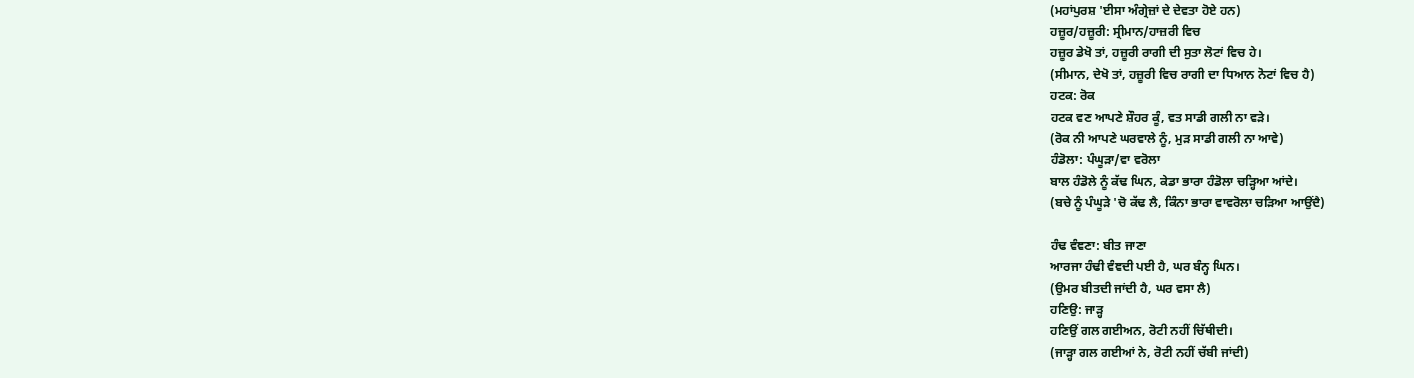(ਮਹਾਂਪੁਰਸ਼ 'ਈਸਾ ਅੰਗ੍ਰੇਜ਼ਾਂ ਦੇ ਦੇਵਤਾ ਹੋਏ ਹਨ)
ਹਜ਼ੂਰ/ਹਜ਼ੂਰੀ: ਸ੍ਰੀਮਾਨ/ਹਾਜ਼ਰੀ ਵਿਚ
ਹਜ਼ੂਰ ਡੇਖੋ ਤਾਂ, ਹਜ਼ੂਰੀ ਰਾਗੀ ਦੀ ਸੁਤਾ ਲੋਟਾਂ ਵਿਚ ਹੇ।
(ਸੀਮਾਨ, ਦੇਖੋ ਤਾਂ, ਹਜ਼ੂਰੀ ਵਿਚ ਰਾਗੀ ਦਾ ਧਿਆਨ ਨੋਟਾਂ ਵਿਚ ਹੈ)
ਹਟਕ: ਰੋਕ
ਹਟਕ ਵਣ ਆਪਣੇ ਸ਼ੌਹਰ ਕੂੰ, ਵਤ ਸਾਡੀ ਗਲੀ ਨਾ ਵੜੇ।
(ਰੋਕ ਨੀ ਆਪਣੇ ਘਰਵਾਲੇ ਨੂੰ, ਮੁੜ ਸਾਡੀ ਗਲੀ ਨਾ ਆਵੇ)
ਹੰਡੋਲਾ: ਪੰਘੂੜਾ/ਵਾ ਵਰੋਲਾ
ਬਾਲ ਹੰਡੋਲੇ ਨੂੰ ਕੱਢ ਘਿਨ, ਕੇਡਾ ਭਾਰਾ ਹੰਡੋਲਾ ਚੜ੍ਹਿਆ ਆਂਦੇ।
(ਬਚੇ ਨੂੰ ਪੰਘੂੜੇ 'ਚੋ ਕੱਢ ਲੈ, ਕਿੰਨਾ ਭਾਰਾ ਵਾਵਰੋਲਾ ਚੜਿਆ ਆਉਂਦੈ)

ਹੰਢ ਵੰਞਣਾ: ਬੀਤ ਜਾਣਾ
ਆਰਜਾ ਹੰਢੀ ਵੰਞਦੀ ਪਈ ਹੈ, ਘਰ ਬੰਨ੍ਹ ਘਿਨ।
(ਉਮਰ ਬੀਤਦੀ ਜਾਂਦੀ ਹੈ, ਘਰ ਵਸਾ ਲੈ)
ਹਣਿਉ: ਜਾੜ੍ਹ
ਹਣਿਉਂ ਗਲ ਗਈਅਨ, ਰੋਟੀ ਨਹੀਂ ਚਿੱਥੀਦੀ।
(ਜਾੜ੍ਹਾ ਗਲ ਗਈਆਂ ਨੇ, ਰੋਟੀ ਨਹੀਂ ਚੱਬੀ ਜਾਂਦੀ)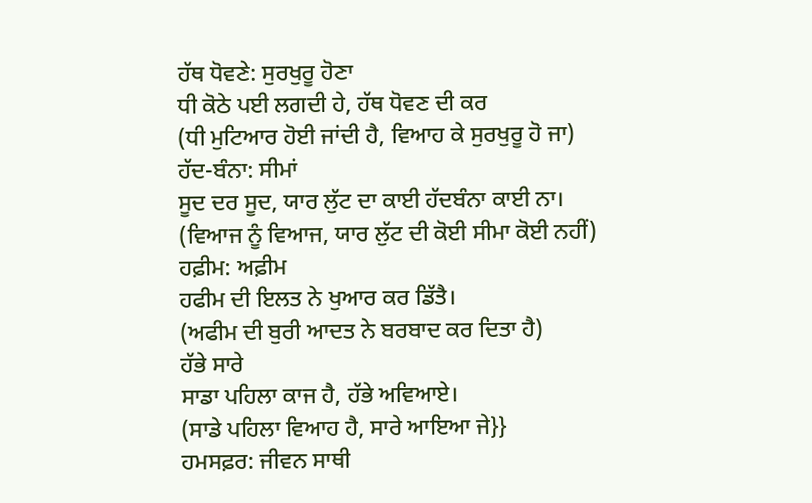ਹੱਥ ਧੋਵਣੇ: ਸੁਰਖੁਰੂ ਹੋਣਾ
ਧੀ ਕੋਠੇ ਪਈ ਲਗਦੀ ਹੇ, ਹੱਥ ਧੋਵਣ ਦੀ ਕਰ
(ਧੀ ਮੁਟਿਆਰ ਹੋਈ ਜਾਂਦੀ ਹੈ, ਵਿਆਹ ਕੇ ਸੁਰਖੁਰੂ ਹੋ ਜਾ)
ਹੱਦ-ਬੰਨਾ: ਸੀਮਾਂ
ਸੂਦ ਦਰ ਸੂਦ, ਯਾਰ ਲੁੱਟ ਦਾ ਕਾਈ ਹੱਦਬੰਨਾ ਕਾਈ ਨਾ।
(ਵਿਆਜ ਨੂੰ ਵਿਆਜ, ਯਾਰ ਲੁੱਟ ਦੀ ਕੋਈ ਸੀਮਾ ਕੋਈ ਨਹੀਂ)
ਹਫ਼ੀਮ: ਅਫ਼ੀਮ
ਹਫੀਮ ਦੀ ਇਲਤ ਨੇ ਖੁਆਰ ਕਰ ਡਿੱਤੈ।
(ਅਫੀਮ ਦੀ ਬੁਰੀ ਆਦਤ ਨੇ ਬਰਬਾਦ ਕਰ ਦਿਤਾ ਹੈ)
ਹੱਭੇ ਸਾਰੇ
ਸਾਡਾ ਪਹਿਲਾ ਕਾਜ ਹੈ, ਹੱਭੇ ਅਵਿਆਏ।
(ਸਾਡੇ ਪਹਿਲਾ ਵਿਆਹ ਹੈ, ਸਾਰੇ ਆਇਆ ਜੇ}}
ਹਮਸਫ਼ਰ: ਜੀਵਨ ਸਾਥੀ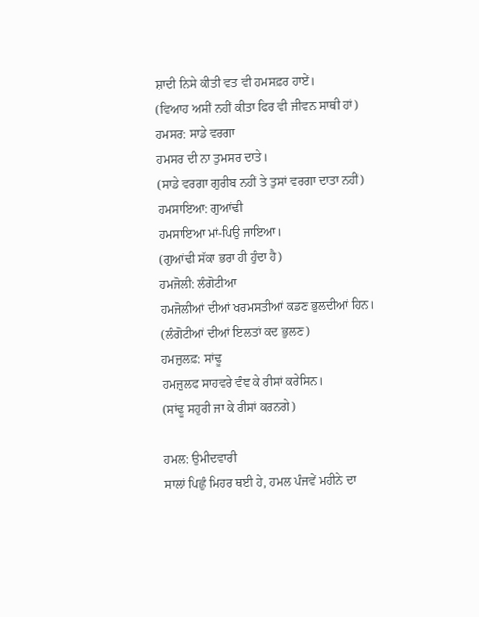ਸ਼ਾਦੀ ਨਿਸੇ ਕੀਤੀ ਵਤ ਵੀ ਹਮਸਫ਼ਰ ਹਾਏਂ।
(ਵਿਆਹ ਅਸੀਂ ਨਹੀਂ ਕੀਤਾ ਫਿਰ ਵੀ ਜੀਵਨ ਸਾਥੀ ਹਾਂ)
ਹਮਸਰ: ਸਾਡੇ ਵਰਗਾ
ਹਮਸਰ ਦੀ ਨਾ ਤੁਮਸਰ ਦਾਤੇ।
(ਸਾਡੇ ਵਰਗਾ ਗੁਰੀਬ ਨਹੀਂ ਤੇ ਤੁਸਾਂ ਵਰਗਾ ਦਾਤਾ ਨਹੀਂ)
ਹਮਸਾਇਆ: ਗੁਆਂਢੀ
ਹਮਸਾਇਆ ਮਾਂ-ਪਿਉ ਜਾਇਆ।
(ਗੁਆਂਢੀ ਸੱਕਾ ਭਰਾ ਹੀ ਹੁੰਦਾ ਹੈ)
ਹਮਜੋਲੀ: ਲੰਗੋਟੀਆ
ਹਮਜੋਲੀਆਂ ਦੀਆਂ ਖਰਮਸਤੀਆਂ ਕਡਣ ਭੁਲਦੀਆਂ ਹਿਨ।
(ਲੰਗੋਟੀਆਂ ਦੀਆਂ ਇਲਤਾਂ ਕਦ ਭੁਲਣ)
ਹਮਜ਼ੁਲਫ਼: ਸਾਂਢੂ
ਹਮਜ਼ੁਲਫ ਸਾਹਵਰੇ ਵੰਞ ਕੇ ਰੀਸਾਂ ਕਰੇਸਿਨ।
(ਸਾਂਢੂ ਸਹੁਰੀ ਜਾ ਕੇ ਰੀਸਾਂ ਕਰਨਗੇ)

ਹਮਲ: ਉਮੀਦਵਾਰੀ
ਸਾਲਾਂ ਪਿਛੁੰ ਮਿਹਰ ਥਈ ਹੇ, ਹਮਲ ਪੰਜਵੇਂ ਮਹੀਨੇ ਦਾ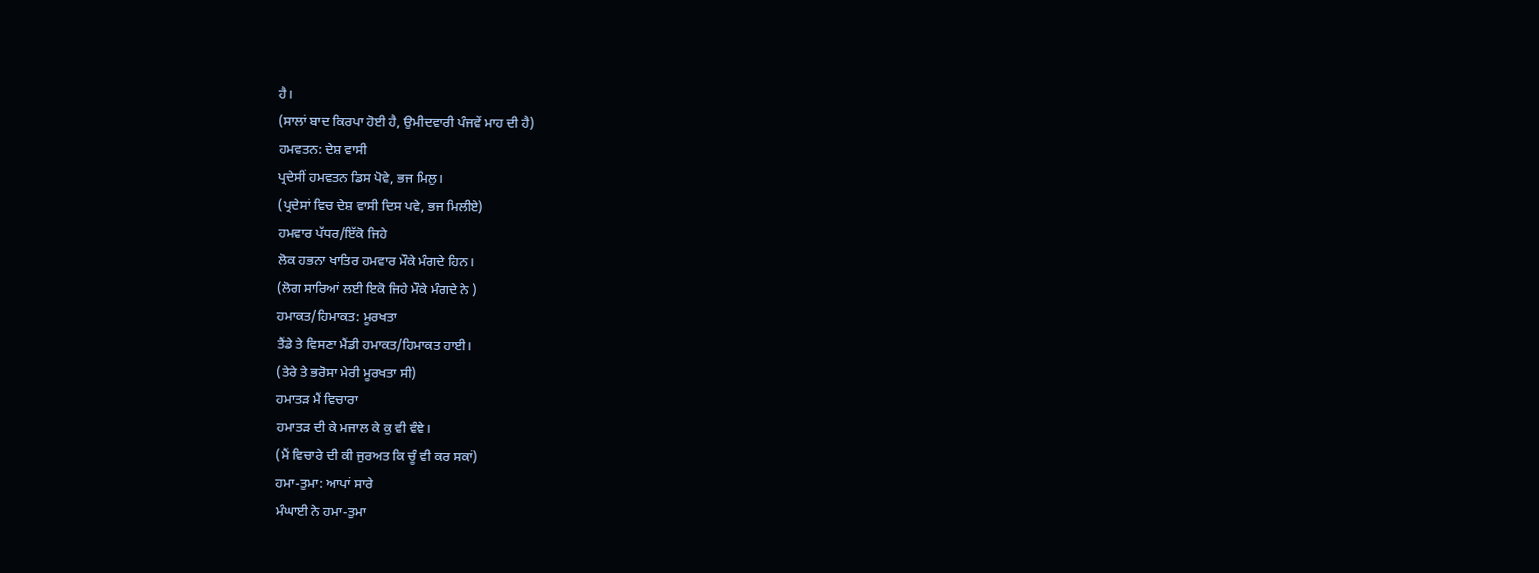ਹੈ।
(ਸਾਲਾਂ ਬਾਦ ਕਿਰਪਾ ਹੋਈ ਹੈ, ਉਮੀਦਵਾਰੀ ਪੰਜਵੇਂ ਮਾਹ ਦੀ ਹੈ)
ਹਮਵਤਨ: ਦੇਸ਼ ਵਾਸੀ
ਪ੍ਰਦੇਸੀਂ ਹਮਵਤਨ ਡਿਸ ਪੋਵੇ, ਭਜ ਮਿਲੁ।
(ਪ੍ਰਦੇਸਾਂ ਵਿਚ ਦੇਸ਼ ਵਾਸੀ ਦਿਸ ਪਵੇ, ਭਜ ਮਿਲੀਏ)
ਹਮਵਾਰ ਪੱਧਰ/ਇੱਕੋ ਜਿਹੇ
ਲੋਕ ਹਭਨਾ ਖਾਤਿਰ ਹਮਵਾਰ ਮੌਕੇ ਮੰਗਦੇ ਹਿਨ।
(ਲੋਗ ਸਾਰਿਆਂ ਲਈ ਇਕੋ ਜਿਹੇ ਮੌਕੇ ਮੰਗਦੇ ਨੇ )
ਹਮਾਕਤ/ਹਿਮਾਕਤ: ਮੂਰਖਤਾ
ਤੈਂਡੇ ਤੇ ਵਿਸਣਾ ਮੈਂਡੀ ਹਮਾਕਤ/ਹਿਮਾਕਤ ਹਾਈ।
(ਤੇਰੇ ਤੇ ਭਰੋਸਾ ਮੇਰੀ ਮੂਰਖਤਾ ਸੀ)
ਹਮਾਤੜ ਮੈਂ ਵਿਚਾਰਾ
ਹਮਾਤੜ ਦੀ ਕੇ ਮਜਾਲ ਕੇ ਕੁ ਵੀ ਵੰਞੇ।
(ਮੈਂ ਵਿਚਾਰੇ ਦੀ ਕੀ ਜੁਰਅਤ ਕਿ ਚੂੰ ਵੀ ਕਰ ਸਕਾਂ)
ਹਮਾ-ਤੁਮਾ: ਆਪਾਂ ਸਾਰੇ
ਮੰਘਾਈ ਨੇ ਹਮਾ-ਤੁਮਾ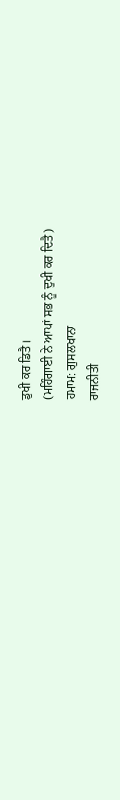ਡੁਖੀ ਕਰ ਡਿਤੈ।
(ਮਹਿੰਗਾਈ ਨੇ ਆਪਾਂ ਸਭ ਨੂੰ ਦੁਖੀ ਕਰ ਦਿਤੈ)
ਹਮਾਮ: ਗੁਸਲਖਾਨਾ
ਰਾਜਨੀਤੀ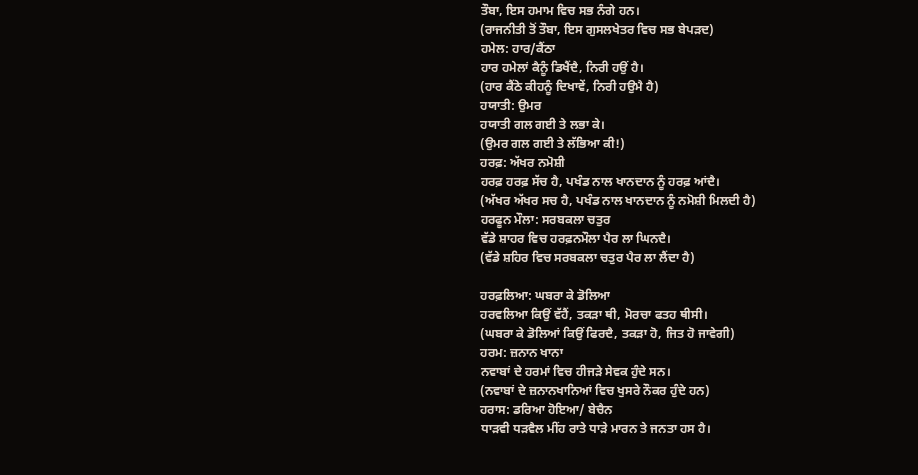ਤੌਬਾ, ਇਸ ਹਮਾਮ ਵਿਚ ਸਭ ਨੰਗੇ ਹਨ।
(ਰਾਜਨੀਤੀ ਤੋਂ ਤੌਬਾ, ਇਸ ਗੁਸਲਖੇਤਰ ਵਿਚ ਸਭ ਬੇਪੜਦ)
ਹਮੇਲ: ਹਾਰ/ਕੈਂਠਾ
ਹਾਰ ਹਮੇਲਾਂ ਕੈਨੂੰ ਡਿਖੈਂਦੈ, ਨਿਰੀ ਹਉਂ ਹੈ।
(ਹਾਰ ਕੈਂਠੇ ਕੀਹਨੂੰ ਦਿਖਾਵੇਂ, ਨਿਰੀ ਹਉਮੈ ਹੈ)
ਹਯਾਤੀ: ਉਮਰ
ਹਯਾਤੀ ਗਲ ਗਈ ਤੇ ਲਭਾ ਕੇ।
(ਉਮਰ ਗਲ ਗਈ ਤੇ ਲੱਭਿਆ ਕੀ!)
ਹਰਫ਼: ਅੱਖਰ ਨਮੋਸ਼ੀ
ਹਰਫ਼ ਹਰਫ਼ ਸੱਚ ਹੈ, ਪਖੰਡ ਨਾਲ ਖਾਨਦਾਨ ਨੂੰ ਹਰਫ਼ ਆਂਦੈ।
(ਅੱਖਰ ਅੱਖਰ ਸਚ ਹੈ, ਪਖੰਡ ਨਾਲ ਖਾਨਦਾਨ ਨੂੰ ਨਮੋਸ਼ੀ ਮਿਲਦੀ ਹੈ)
ਹਰਫੂਨ ਮੌਲਾ: ਸਰਬਕਲਾ ਚਤੁਰ
ਵੱਡੇ ਸ਼ਾਹਰ ਵਿਚ ਹਰਫ਼ਨਮੌਲਾ ਪੈਰ ਲਾ ਘਿਨਦੈ।
(ਵੱਡੇ ਸ਼ਹਿਰ ਵਿਚ ਸਰਬਕਲਾ ਚਤੁਰ ਪੈਰ ਲਾ ਲੈਂਦਾ ਹੈ)

ਹਰਫ਼ਲਿਆ: ਘਬਰਾ ਕੇ ਡੋਲਿਆ
ਹਰਵਲਿਆ ਕਿਉਂ ਵੱਹੈਂ, ਤਕੜਾ ਥੀ, ਮੋਰਚਾ ਫਤਹ ਥੀਸੀ।
(ਘਬਰਾ ਕੇ ਡੋਲਿਆਂ ਕਿਉਂ ਫਿਰਦੈ, ਤਕੜਾ ਹੋ, ਜਿਤ ਹੋ ਜਾਵੇਗੀ)
ਹਰਮ: ਜ਼ਨਾਨ ਖਾਨਾ
ਨਵਾਬਾਂ ਦੇ ਹਰਮਾਂ ਵਿਚ ਹੀਜੜੇ ਸੇਵਕ ਹੁੰਦੇ ਸਨ।
(ਨਵਾਬਾਂ ਦੇ ਜ਼ਨਾਨਖਾਨਿਆਂ ਵਿਚ ਖੁਸਰੇ ਨੌਕਰ ਹੁੰਦੇ ਹਨ)
ਹਰਾਸ: ਡਰਿਆ ਹੋਇਆ/ ਬੇਚੈਨ
ਧਾੜਵੀ ਧੜਵੈਲ ਮੀਂਹ ਰਾਤੇ ਧਾੜੇ ਮਾਰਨ ਤੇ ਜਨਤਾ ਹਸ ਹੈ।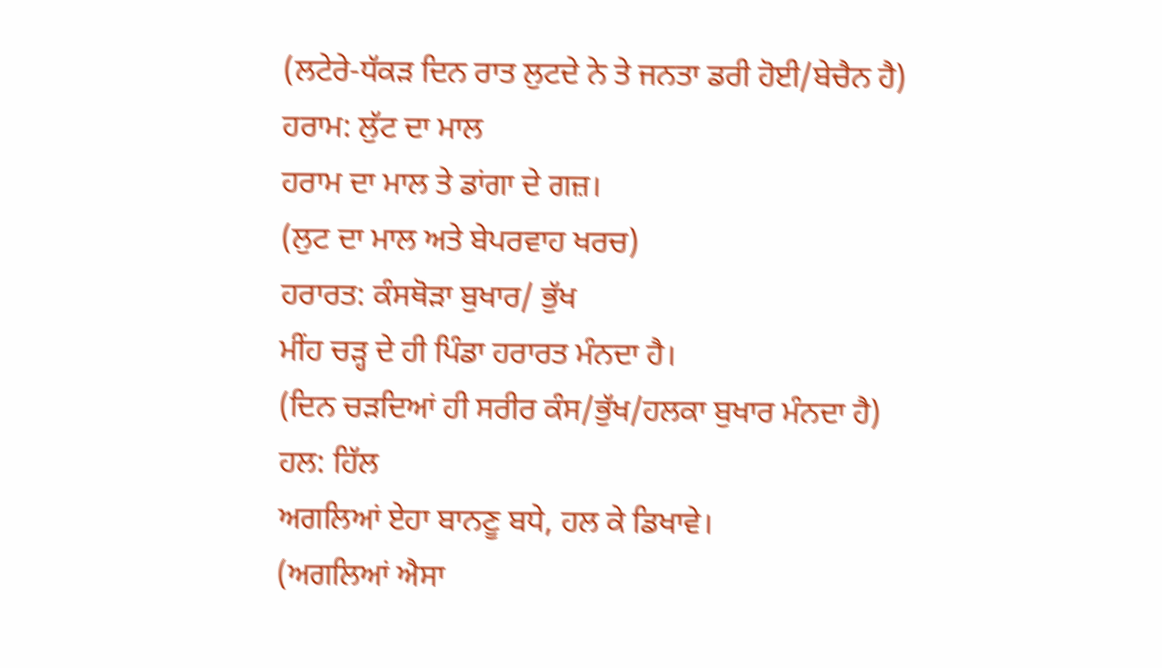(ਲਟੇਰੇ-ਧੱਕੜ ਦਿਨ ਰਾਤ ਲੁਟਦੇ ਨੇ ਤੇ ਜਨਤਾ ਡਰੀ ਹੋਈ/ਬੇਚੈਨ ਹੈ)
ਹਰਾਮ: ਲੁੱਟ ਦਾ ਮਾਲ
ਹਰਾਮ ਦਾ ਮਾਲ ਤੇ ਡਾਂਗਾ ਦੇ ਗਜ਼।
(ਲੁਟ ਦਾ ਮਾਲ ਅਤੇ ਬੇਪਰਵਾਹ ਖਰਚ)
ਹਰਾਰਤ: ਕੰਸਥੋੜਾ ਬੁਖਾਰ/ ਭੁੱਖ
ਮੀਂਹ ਚੜ੍ਹ ਦੇ ਹੀ ਪਿੰਡਾ ਹਰਾਰਤ ਮੰਨਦਾ ਹੈ।
(ਦਿਨ ਚੜਦਿਆਂ ਹੀ ਸਰੀਰ ਕੰਸ/ਭੁੱਖ/ਹਲਕਾ ਬੁਖਾਰ ਮੰਨਦਾ ਹੈ)
ਹਲ: ਹਿੱਲ
ਅਗਲਿਆਂ ਏਹਾ ਬਾਨਣੂ ਬਧੇ, ਹਲ ਕੇ ਡਿਖਾਵੇ।
(ਅਗਲਿਆਂ ਐਸਾ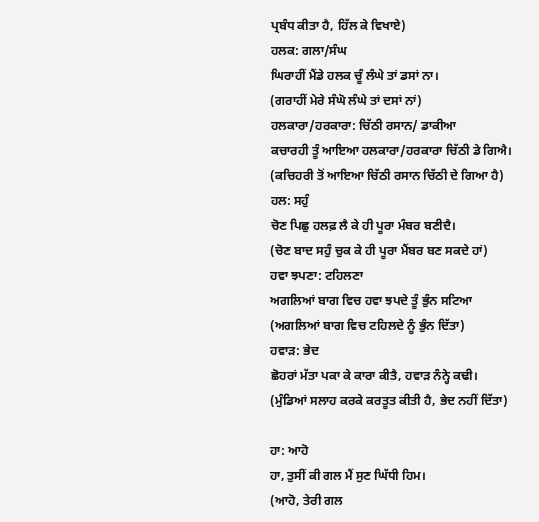ਪ੍ਰਬੰਧ ਕੀਤਾ ਹੈ, ਹਿੱਲ ਕੇ ਵਿਖਾਏ)
ਹਲਕ: ਗਲਾ/ਸੰਘ
ਘਿਰਾਹੀਂ ਮੈਂਡੇ ਹਲਕ ਚੂੰ ਲੰਘੇ ਤਾਂ ਡਸਾਂ ਨਾ।
(ਗਰਾਹੀਂ ਮੇਰੇ ਸੰਘੋ ਲੰਘੇ ਤਾਂ ਦਸਾਂ ਨਾਂ)
ਹਲਕਾਰਾ/ਹਰਕਾਰਾ: ਚਿੱਠੀ ਰਸਾਨ/ ਡਾਕੀਆ
ਕਚਾਰਹੀ ਤੂੰ ਆਇਆ ਹਲਕਾਰਾ/ਹਰਕਾਰਾ ਚਿੱਠੀ ਡੇ ਗਿਐ।
(ਕਚਿਹਰੀ ਤੋਂ ਆਇਆ ਚਿੱਠੀ ਰਸਾਨ ਚਿੱਠੀ ਦੇ ਗਿਆ ਹੈ)
ਹਲ: ਸਹੁੰ
ਚੋਣ ਪਿਛੁ ਹਲਫ਼ ਲੈ ਕੇ ਹੀ ਪੂਰਾ ਮੰਬਰ ਬਣੀਦੈ।
(ਚੋਣ ਬਾਦ ਸਹੁੰ ਚੁਕ ਕੇ ਹੀ ਪੂਰਾ ਮੈਂਬਰ ਬਣ ਸਕਦੇ ਹਾਂ)
ਹਵਾ ਝਪਣਾ: ਟਹਿਲਣਾ
ਅਗਲਿਆਂ ਬਾਗ ਵਿਚ ਹਵਾ ਝਪਦੇ ਤੂੰ ਭੁੰਨ ਸਟਿਆ
(ਅਗਲਿਆਂ ਬਾਗ ਵਿਚ ਟਹਿਲਦੇ ਨੂੰ ਭੁੰਨ ਦਿੱਤਾ)
ਹਵਾੜ: ਭੇਦ
ਛੋਹਰਾਂ ਮੱਤਾ ਪਕਾ ਕੇ ਕਾਰਾ ਕੀਤੈ, ਹਵਾੜ ਨੰਨ੍ਹੇ ਕਢੀ।
(ਮੁੰਡਿਆਂ ਸਲਾਹ ਕਰਕੇ ਕਰਤੂਤ ਕੀਤੀ ਹੈ, ਭੇਦ ਨਹੀਂ ਦਿੱਤਾ)

ਹਾ: ਆਹੋ
ਹਾ, ਤੁਸੀਂ ਕੀ ਗਲ ਮੈਂ ਸੁਣ ਘਿੱਧੀ ਹਿਮ।
(ਆਹੋ, ਤੇਰੀ ਗਲ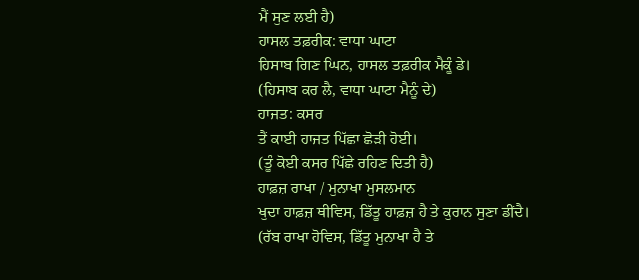ਮੈਂ ਸੁਣ ਲਈ ਹੈ)
ਹਾਸਲ ਤਫ਼ਰੀਕ: ਵਾਧਾ ਘਾਟਾ
ਹਿਸਾਬ ਗਿਣ ਘਿਨ, ਹਾਸਲ ਤਫ਼ਰੀਕ ਮੈਕੂੰ ਡੇ।
(ਹਿਸਾਬ ਕਰ ਲੈ, ਵਾਧਾ ਘਾਟਾ ਮੈਨੂੰ ਦੇ)
ਹਾਜਤ: ਕਸਰ
ਤੈਂ ਕਾਈ ਹਾਜਤ ਪਿੱਛਾ ਛੋੜੀ ਹੋਈ।
(ਤੂੰ ਕੋਈ ਕਸਰ ਪਿੱਛੇ ਰਹਿਣ ਦਿਤੀ ਹੈ)
ਹਾਫ਼ਜ਼ ਰਾਖਾ / ਮੁਨਾਖਾ ਮੁਸਲਮਾਨ
ਖੁਦਾ ਹਾਫ਼ਜ਼ ਥੀਵਿਸ, ਡਿੱਤੂ ਹਾਫ਼ਜ਼ ਹੈ ਤੇ ਕੁਰਾਨ ਸੁਣਾ ਡੀਂਦੈ।
(ਰੱਬ ਰਾਖਾ ਹੋਵਿਸ, ਡਿੱਤੂ ਮੁਨਾਖਾ ਹੈ ਤੇ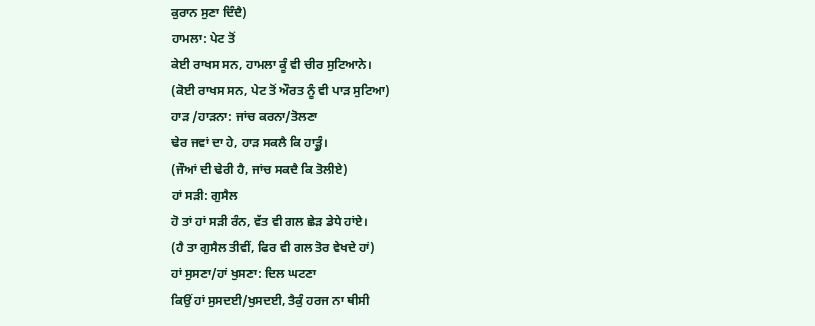ਕੁਰਾਨ ਸੁਣਾ ਦਿੰਦੈ)
ਹਾਮਲਾ: ਪੇਟ ਤੋਂ
ਕੇਈ ਰਾਖਸ ਸਨ, ਹਾਮਲਾ ਕੂੰ ਵੀ ਚੀਰ ਸੁਟਿਆਨੇ।
(ਕੋਈ ਰਾਖਸ ਸਨ, ਪੇਟ ਤੋਂ ਔਰਤ ਨੂੰ ਵੀ ਪਾੜ ਸੁਟਿਆ)
ਹਾੜ /ਹਾੜਨਾ: ਜਾਂਚ ਕਰਨਾ/ਤੋਲਣਾ
ਢੇਰ ਜਵਾਂ ਦਾ ਹੇ, ਹਾੜ ਸਕਲੈ ਕਿ ਹਾੜ੍ਹੂੰ।
(ਜੌਆਂ ਦੀ ਢੇਰੀ ਹੈ, ਜਾਂਚ ਸਕਦੈ ਕਿ ਤੋਲੀਏ)
ਹਾਂ ਸੜੀ: ਗੁਸੈਲ
ਹੋ ਤਾਂ ਹਾਂ ਸੜੀ ਰੰਨ, ਵੱਤ ਵੀ ਗਲ ਛੇੜ ਡੇਧੇ ਹਾਂਏ।
(ਹੈ ਤਾ ਗੁਸੈਲ ਤੀਵੀਂ, ਫਿਰ ਵੀ ਗਲ ਤੋਰ ਵੇਖਦੇ ਹਾਂ)
ਹਾਂ ਸੁਸਣਾ/ਹਾਂ ਖੁਸਣਾ: ਦਿਲ ਘਟਣਾ
ਕਿਉਂ ਹਾਂ ਸੁਸਦਈ/ਖੁਸਦਈ, ਤੈਕੁੰ ਹਰਜ ਨਾ ਥੀਸੀ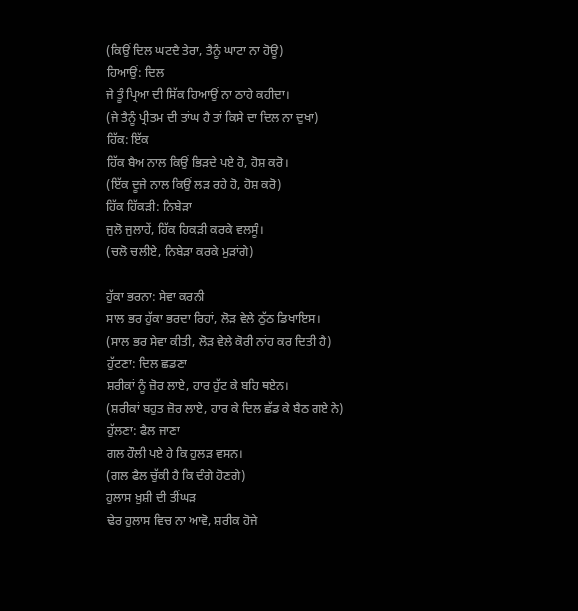(ਕਿਉਂ ਦਿਲ ਘਟਦੈ ਤੇਰਾ, ਤੈਨੂੰ ਘਾਟਾ ਨਾ ਹੋਊ)
ਹਿਆਉਂ: ਦਿਲ
ਜੇ ਤੂੰ ਪ੍ਰਿਆ ਦੀ ਸਿੱਕ ਹਿਆਉਂ ਨਾ ਠਾਹੇ ਕਹੀਦਾ।
(ਜੇ ਤੈਨੂੰ ਪ੍ਰੀਤਮ ਦੀ ਤਾਂਘ ਹੈ ਤਾਂ ਕਿਸੇ ਦਾ ਦਿਲ ਨਾ ਦੁਖਾ)
ਹਿੱਕ: ਇੱਕ
ਹਿੱਕ ਬੈਅ ਨਾਲ ਕਿਉਂ ਭਿੜਦੇ ਪਏ ਹੋ, ਹੋਸ਼ ਕਰੋ।
(ਇੱਕ ਦੂਜੇ ਨਾਲ ਕਿਉਂ ਲੜ ਰਹੇ ਹੋ, ਹੋਸ਼ ਕਰੋ)
ਹਿੱਕ ਹਿੱਕੜੀ: ਨਿਬੇੜਾ
ਜੁਲੋ ਜੁਲਾਹੇਂ, ਹਿੱਕ ਹਿਕੜੀ ਕਰਕੇ ਵਲਸੂੰ।
(ਚਲੋ ਚਲੀਏ, ਨਿਬੇੜਾ ਕਰਕੇ ਮੁੜਾਂਗੇ)

ਹੁੱਕਾ ਭਰਨਾ: ਸੇਵਾ ਕਰਨੀ
ਸਾਲ ਭਰ ਹੁੱਕਾ ਭਰਦਾ ਰਿਹਾਂ, ਲੋੜ ਵੇਲੇ ਠੁੱਠ ਡਿਖਾਇਸ।
(ਸਾਲ ਭਰ ਸੇਵਾ ਕੀਤੀ, ਲੋੜ ਵੇਲੇ ਕੋਰੀ ਨਾਂਹ ਕਰ ਦਿਤੀ ਹੈ)
ਹੁੱਟਣਾ: ਦਿਲ ਛਡਣਾ
ਸ਼ਰੀਕਾਂ ਨੂੰ ਜ਼ੋਰ ਲਾਏ, ਹਾਰ ਹੁੱਟ ਕੇ ਬਹਿ ਥਏਨ।
(ਸ਼ਰੀਕਾਂ ਬਹੁਤ ਜ਼ੋਰ ਲਾਏ, ਹਾਰ ਕੇ ਦਿਲ ਛੱਡ ਕੇ ਬੈਠ ਗਏ ਨੇ)
ਹੁੱਲਣਾ: ਫੈਲ ਜਾਣਾ
ਗਲ ਹੌਲੀ ਪਏ ਹੇ ਕਿ ਹੁਲੜ ਵਸਨ।
(ਗਲ ਫੈਲ ਚੁੱਕੀ ਹੈ ਕਿ ਦੰਗੇ ਹੋਣਗੇ)
ਹੁਲਾਸ ਖ਼ੁਸ਼ੀ ਦੀ ਤੀਂਘੜ
ਢੇਰ ਹੁਲਾਸ ਵਿਚ ਨਾ ਆਵੋ, ਸ਼ਰੀਕ ਹੋਜੇ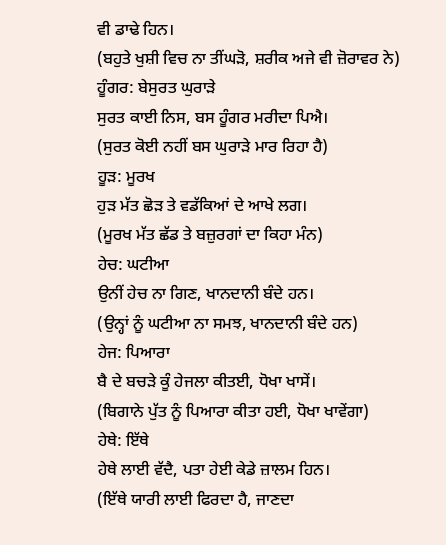ਵੀ ਡਾਢੇ ਹਿਨ।
(ਬਹੁਤੇ ਖੁਸ਼ੀ ਵਿਚ ਨਾ ਤੀਂਘੜੋ, ਸ਼ਰੀਕ ਅਜੇ ਵੀ ਜ਼ੋਰਾਵਰ ਨੇ)
ਹੂੰਗਰ: ਬੇਸੁਰਤ ਘੁਰਾੜੇ
ਸੁਰਤ ਕਾਈ ਨਿਸ, ਬਸ ਹੂੰਗਰ ਮਰੀਦਾ ਪਿਐ।
(ਸੁਰਤ ਕੋਈ ਨਹੀਂ ਬਸ ਘੁਰਾੜੇ ਮਾਰ ਰਿਹਾ ਹੈ)
ਹੂੜ: ਮੂਰਖ
ਹੁੜ ਮੱਤ ਛੋੜ ਤੇ ਵਡੱਕਿਆਂ ਦੇ ਆਖੇ ਲਗ।
(ਮੂਰਖ ਮੱਤ ਛੱਡ ਤੇ ਬਜ਼ੁਰਗਾਂ ਦਾ ਕਿਹਾ ਮੰਨ)
ਹੇਚ: ਘਟੀਆ
ਉਨੀਂ ਹੇਚ ਨਾ ਗਿਣ, ਖਾਨਦਾਨੀ ਬੰਦੇ ਹਨ।
(ਉਨ੍ਹਾਂ ਨੂੰ ਘਟੀਆ ਨਾ ਸਮਝ, ਖਾਨਦਾਨੀ ਬੰਦੇ ਹਨ)
ਹੇਜ: ਪਿਆਰਾ
ਬੈ ਦੇ ਬਚੜੇ ਕੂੰ ਹੇਜਲਾ ਕੀਤਈ, ਧੋਖਾ ਖਾਸੇਂ।
(ਬਿਗਾਨੇ ਪੁੱਤ ਨੂੰ ਪਿਆਰਾ ਕੀਤਾ ਹਈ, ਧੋਖਾ ਖਾਵੇਂਗਾ)
ਹੇਥੇ: ਇੱਥੇ
ਹੇਥੇ ਲਾਈ ਵੱਦੈ, ਪਤਾ ਹੇਈ ਕੇਡੇ ਜ਼ਾਲਮ ਹਿਨ।
(ਇੱਥੇ ਯਾਰੀ ਲਾਈ ਫਿਰਦਾ ਹੈ, ਜਾਣਦਾ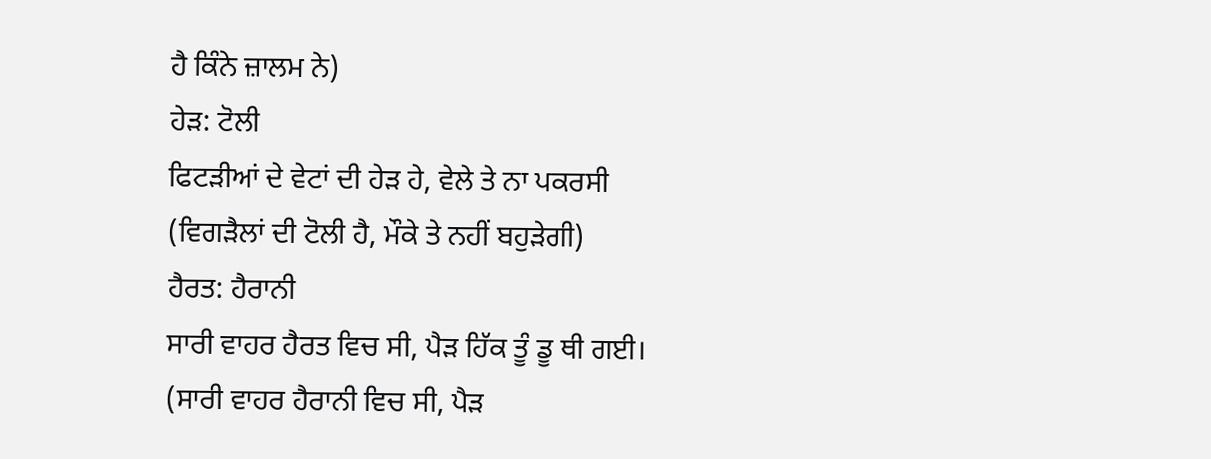ਹੈ ਕਿੰਨੇ ਜ਼ਾਲਮ ਨੇ)
ਹੇੜ: ਟੋਲੀ
ਫਿਟੜੀਆਂ ਦੇ ਵੇਟਾਂ ਦੀ ਹੇੜ ਹੇ, ਵੇਲੇ ਤੇ ਨਾ ਪਕਰਸੀ
(ਵਿਗੜੈਲਾਂ ਦੀ ਟੋਲੀ ਹੈ, ਮੌਕੇ ਤੇ ਨਹੀਂ ਬਹੁੜੇਗੀ)
ਹੈਰਤ: ਹੈਰਾਨੀ
ਸਾਰੀ ਵਾਹਰ ਹੈਰਤ ਵਿਚ ਸੀ, ਪੈੜ ਹਿੱਕ ਤੂੰ ਡੂ ਥੀ ਗਈ।
(ਸਾਰੀ ਵਾਹਰ ਹੈਰਾਨੀ ਵਿਚ ਸੀ, ਪੈੜ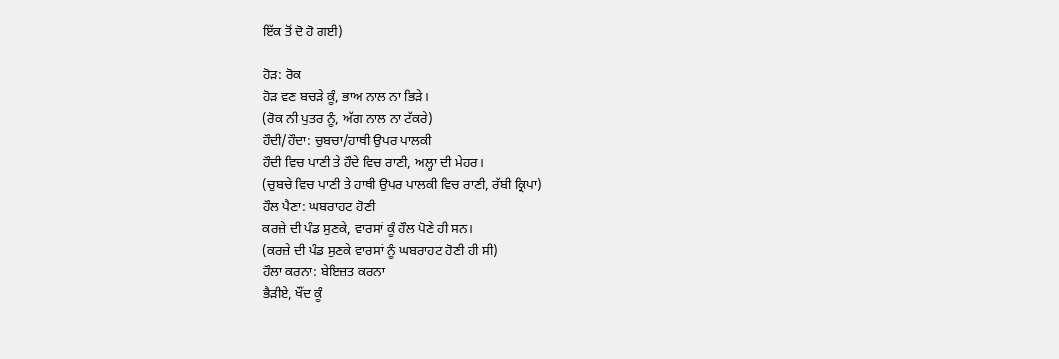ਇੱਕ ਤੋਂ ਦੋ ਹੋ ਗਈ)

ਹੋੜ: ਰੋਕ
ਹੋੜ ਵਣ ਬਚੜੇ ਕੂੰ, ਭਾਅ ਨਾਲ ਨਾ ਭਿੜੇ।
(ਰੋਕ ਨੀ ਪੁਤਰ ਨੂੰ, ਅੱਗ ਨਾਲ ਨਾ ਟੱਕਰੇ)
ਹੌਦੀ/ਹੌਦਾ: ਚੁਬਚਾ/ਹਾਥੀ ਉਪਰ ਪਾਲਕੀ
ਹੌਦੀ ਵਿਚ ਪਾਣੀ ਤੇ ਹੌਦੇ ਵਿਚ ਰਾਣੀ, ਅਲ੍ਹਾ ਦੀ ਮੇਹਰ।
(ਚੁਬਚੇ ਵਿਚ ਪਾਣੀ ਤੇ ਹਾਥੀ ਉਪਰ ਪਾਲਕੀ ਵਿਚ ਰਾਣੀ, ਰੱਬੀ ਕ੍ਰਿਪਾ)
ਹੌਲ ਪੈਣਾ: ਘਬਰਾਹਟ ਹੋਣੀ
ਕਰਜ਼ੇ ਦੀ ਪੰਡ ਸੁਣਕੇ, ਵਾਰਸਾਂ ਕੂੰ ਹੌਲ ਪੋਣੇ ਹੀ ਸਨ।
(ਕਰਜ਼ੇ ਦੀ ਪੰਡ ਸੁਣਕੇ ਵਾਰਸਾਂ ਨੂੰ ਘਬਰਾਹਟ ਹੋਣੀ ਹੀ ਸੀ)
ਹੌਲਾ ਕਰਨਾ: ਬੇਇਜ਼ਤ ਕਰਨਾ
ਭੈੜੀਏ, ਖੌਂਦ ਕੂੰ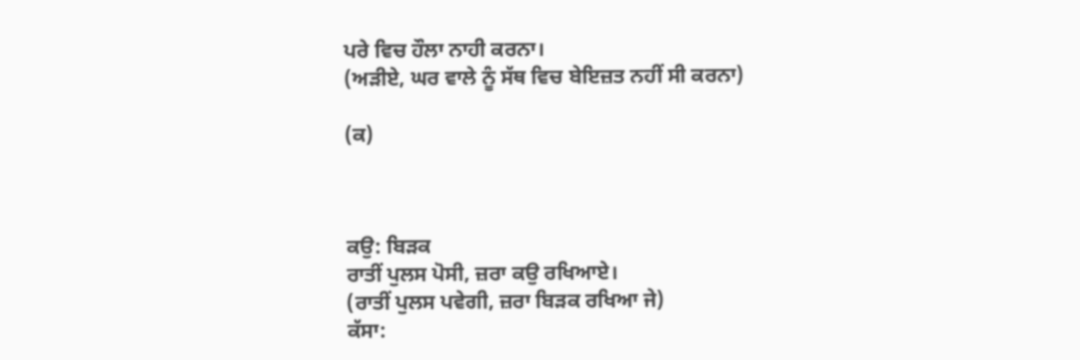ਪਰੇ ਵਿਚ ਹੌਲਾ ਨਾਹੀ ਕਰਨਾ।
(ਅੜੀਏ, ਘਰ ਵਾਲੇ ਨੂੰ ਸੱਥ ਵਿਚ ਬੇਇਜ਼ਤ ਨਹੀਂ ਸੀ ਕਰਨਾ)

(ਕ)



ਕਉ: ਬਿੜਕ
ਰਾਤੀਂ ਪੁਲਸ ਪੋਸੀ, ਜ਼ਰਾ ਕਉ ਰਖਿਆਏ।
(ਰਾਤੀਂ ਪੁਲਸ ਪਵੇਗੀ, ਜ਼ਰਾ ਬਿੜਕ ਰਖਿਆ ਜੇ)
ਕੱਸਾ: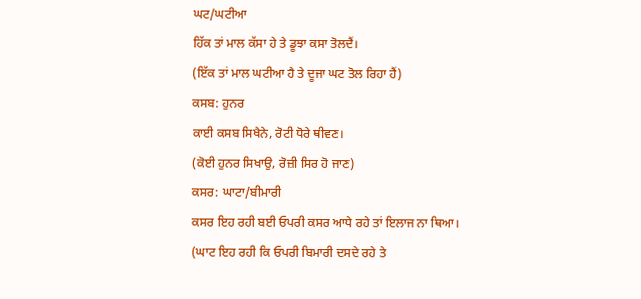ਘਟ/ਘਟੀਆ
ਹਿੱਕ ਤਾਂ ਮਾਲ ਕੱਸਾ ਹੇ ਤੇ ਡੂਝਾ ਕਸਾ ਤੋਲਦੈਂ।
(ਇੱਕ ਤਾਂ ਮਾਲ ਘਟੀਆ ਹੈ ਤੇ ਦੂਜਾ ਘਟ ਤੋਲ ਰਿਹਾ ਹੈਂ)
ਕਸਬ: ਹੁਨਰ
ਕਾਈ ਕਸਬ ਸਿਖੈਨੇ, ਰੋਟੀ ਧੋਰੇ ਥੀਵਣ।
(ਕੋਈ ਹੁਨਰ ਸਿਖਾਉ, ਰੋਜ਼ੀ ਸਿਰ ਹੋ ਜਾਣ)
ਕਸਰ: ਘਾਟਾ/ਬੀਮਾਰੀ
ਕਸਰ ਇਹ ਰਹੀ ਬਈ ਓਪਰੀ ਕਸਰ ਆਧੇ ਰਹੇ ਤਾਂ ਇਲਾਜ ਨਾ ਥਿਆ।
(ਘਾਟ ਇਹ ਰਹੀ ਕਿ ਓਪਰੀ ਬਿਮਾਰੀ ਦਸਦੇ ਰਹੇ ਤੇ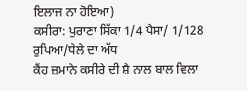ਇਲਾਜ ਨਾ ਹੋਇਆ)
ਕਸੀਰਾ: ਪੁਰਾਣਾ ਸਿੱਕਾ 1/4 ਪੈਸਾ/ 1/128 ਰੁਪਿਆ/ਧੇਲੇ ਦਾ ਅੱਧ
ਕੈਂਹ ਜ਼ਮਾਨੇ ਕਸੀਰੇ ਦੀ ਸ਼ੈ ਨਾਲ ਬਾਲ ਵਿਲਾ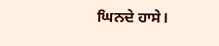ਘਿਨਦੇ ਹਾਸੇ।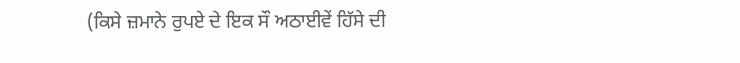(ਕਿਸੇ ਜ਼ਮਾਨੇ ਰੁਪਏ ਦੇ ਇਕ ਸੌ ਅਠਾਈਵੇਂ ਹਿੱਸੇ ਦੀ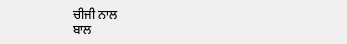ਚੀਜੀ ਨਾਲ
ਬਾਲ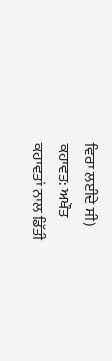ਵਿਰਾ ਲਈਦੇ ਸੀ)
ਕਹਾਵਤ: ਅਖੌਤ
ਕਹਾਵਤਾਂ ਨਾਲ ਡਿੱਤੀ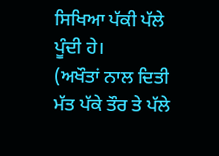ਸਿਖਿਆ ਪੱਕੀ ਪੱਲੇ ਪੂੰਦੀ ਹੇ।
(ਅਖੌਤਾਂ ਨਾਲ ਦਿਤੀ ਮੱਤ ਪੱਕੇ ਤੌਰ ਤੇ ਪੱਲੇ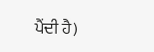ਪੈਂਦੀ ਹੈ)